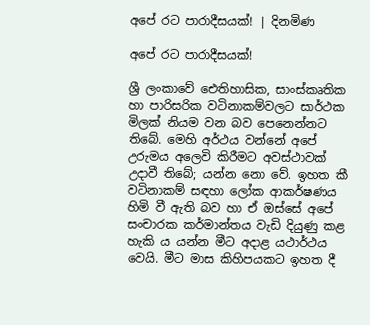අපේ රට පාරාදීසයක්! | දිනමිණ

අපේ රට පාරාදීසයක්!

ශ්‍රී ලංකාවේ ඓතිහාසික, සාංස්කෘතික හා පාරිසරික වටිනාකම්වලට සාර්ථක මිලක් නියම වන බව පෙනෙන්නට තිබේ. මෙහි අර්ථය වන්නේ අපේ උරුමය අලෙවි කිරීමට අවස්ථාවක් උදාවී තිබේ; යන්න නො වේ. ඉහත කී වටිනාකම් සඳහා ලෝක ආකර්ෂණය හිමි වී ඇති බව හා ඒ ඔස්සේ අපේ සංචාරක කර්මාන්තය වැඩි දියුණු කළ හැකි ය යන්න මීට අදාළ යථාර්ථය වෙයි. මීට මාස කිහිපයකට ඉහත දී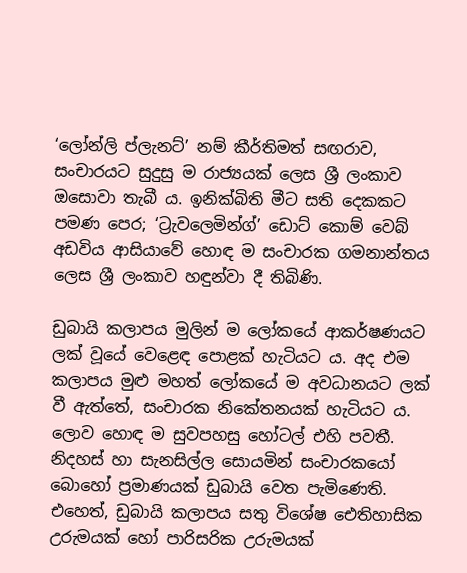‘ලෝන්ලි ප්ලැනට්’ නම් කීර්තිමත් සඟරාව, සංචාරයට සුදුසු ම රාජ්‍යයක් ලෙස ශ්‍රී ලංකාව ඔසොවා තැබී ය. ඉනික්බිති මීට සති දෙකකට පමණ පෙර; ‘ට්‍රැවලෙමින්ග්’ ඩොට් කොම් වෙබ් අඩවිය ආසියාවේ හොඳ ම සංචාරක ගමනාන්තය ලෙස ශ්‍රී ලංකාව හඳුන්වා දී තිබිණි.

ඩුබායි කලාපය මුලින් ම ලෝකයේ ආකර්ෂණයට ලක් වූයේ වෙළෙඳ පොළක් හැටියට ය. අද එම කලාපය මුළු මහත් ලෝකයේ ම අවධානයට ලක් වී ඇත්තේ, සංචාරක නිකේතනයක් හැටියට ය. ලොව හොඳ ම සුවපහසු හෝටල් එහි පවතී. නිදහස් හා සැනසිල්ල සොයමින් සංචාරකයෝ බොහෝ ප්‍රමාණයක් ඩුබායි වෙත පැමිණෙති. එ‍හෙත්, ඩුබායි කලාපය සතු විශේෂ ඓතිහාසික උරුමයක් හෝ පාරිසරික උරුමයක්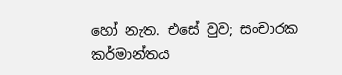හෝ නැත. එසේ වුව; සංචාරක කර්මාන්තය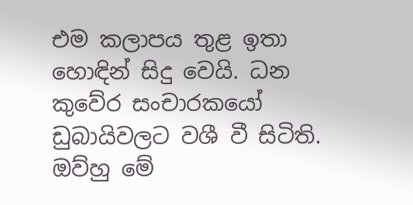එම කලාපය තුළ ඉතා හොඳින් සිදු වෙයි. ධන කුවේර සංචාරකයෝ ඩුබායිවලට වශී වී සිටිති. ඔව්හු මේ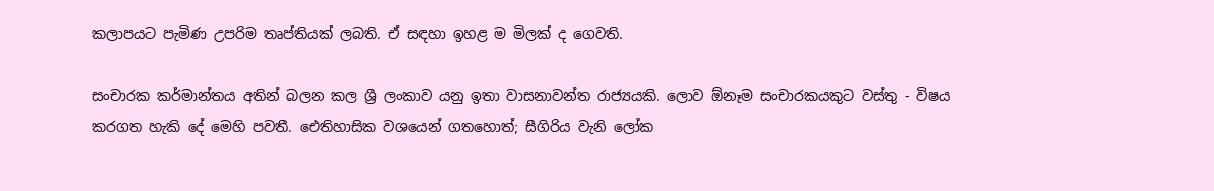කලාපයට පැමිණ උපරිම තෘප්තියක් ලබති. ඒ සඳහා ඉහළ ම මිලක් ද ගෙවති.

සංචාරක කර්මාන්තය අතින් බලන කල ශ්‍රී ලංකාව යනු ඉතා වාසනාවන්ත රාජ්‍යයකි. ලොව ඕනෑම සංචාරකයකුට වස්තු - විෂය කරගත හැකි දේ මෙහි පවතී. ඓතිහාසික වශයෙන් ගතහොත්; සීගිරිය වැනි ලෝක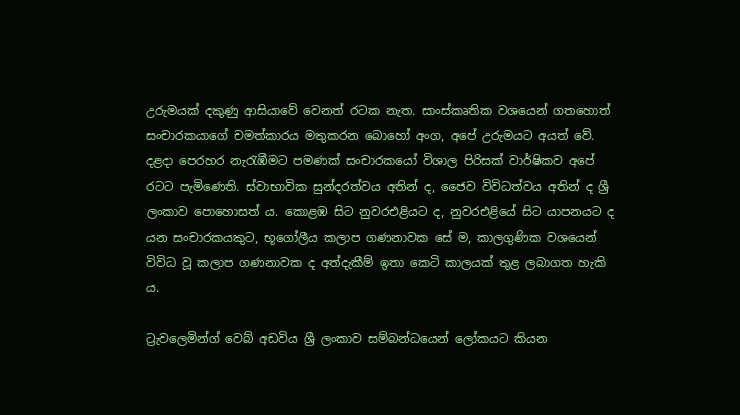උරුමයක් දකුණු ආසි‍යාවේ වෙනත් රටක නැත. සාංස්කෘතික වශයෙන් ගතහොත් සංචාරකයාගේ චමත්කාරය මතුකරන බොහෝ අංග, අපේ උරුමයට අයත් වේ. දළදා පෙරහර නැරැඹීමට පමණක් සංචාරකයෝ විශාල පිරිසක් වාර්ෂිකව අපේ රටට පැමිණෙති. ස්වාභාවික සුන්දරත්වය අතින් ද, ජෛව විවිධත්වය අතින් ද ශ්‍රී ලංකාව පොහොසත් ය. කොළඹ සිට නුවරඑළියට ද, නුවරඑළියේ සිට යාපනයට ද යන සංචාරකයකුට, භූගෝලීය කලාප ගණනාවක සේ ම, කාලගුණික වශයෙන් විවිධ වූ කලාප ගණනාවක ද අත්දැකීම් ඉතා කෙටි කාලයක් තුළ ලබාගත හැකි ය.

ට්‍රැවලෙමින්‍ග් වෙබ් අඩවිය ශ්‍රී ලංකාව සම්බන්ධයෙන් ලෝකයට කියන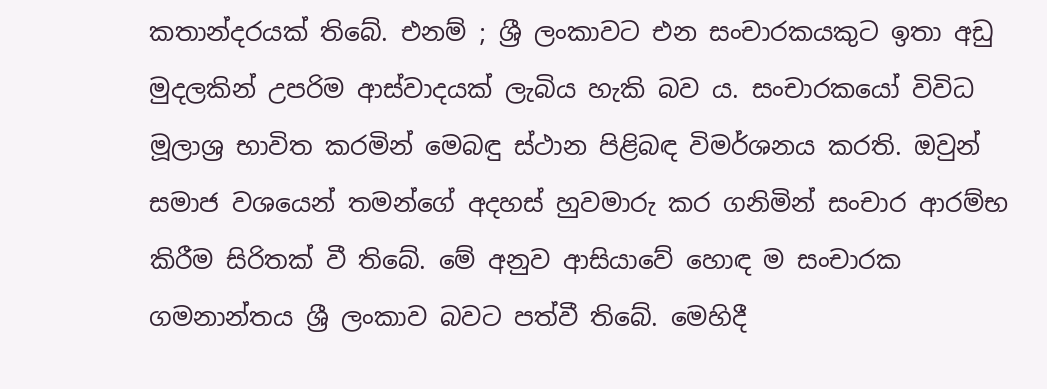කතාන්දරයක් තිබේ. එනම් ; ශ්‍රී ලංකාවට එන සංචාරකයකුට ඉතා අඩු මුදලකින් උපරිම ආස්වාදයක් ලැබිය හැකි බව ය. සංචාරකයෝ විවිධ මූලාශ්‍ර භාවිත කරමින් මෙබඳු ස්ථාන පිළිබඳ විමර්ශනය කරති. ඔවුන් සමාජ වශයෙන් තමන්ගේ අදහස් හුවමාරු කර ගනිමින් සංචාර ආරම්භ කිරීම සිරිතක් වී තිබේ. මේ අනුව ආසියාවේ හොඳ ම සංචාරක ගමනාන්තය ශ්‍රී ලංකාව බවට පත්වී තිබේ. මෙහිදී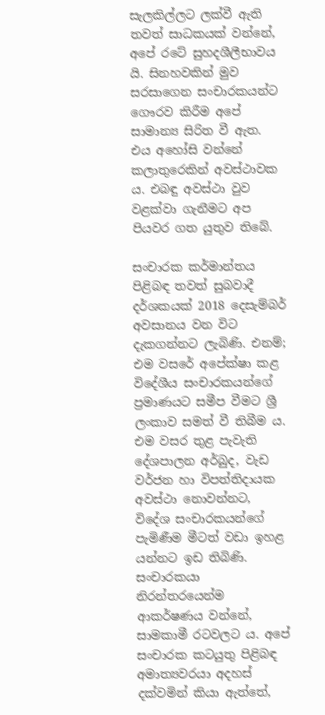සැලකිල්ලට ලක්වී ඇති තවත් සාධකයක් වන්නේ, අපේ රටේ සුහදශීලීභාවය යි. සිනහවකින් මුව සරසාගෙන සංචාරකයන්ට ගෞරව කිරීම අපේ සාමාන්‍ය සිරිත වී ඇත. එය අහෝසි වන්නේ කලාතුරෙකින් අවස්ථාවක ය. එබඳු අවස්ථා වුව වළක්වා ගැනීමට අප පියවර ගත යුතුව තිබේ.

සංචාරක කර්මාන්තය පිළිබඳ තවත් සුබවාදී දර්ශකයක් 2018 දෙසැම්බර් අවසානය වන විට දැකගන්නට ලැබිණි. එනම්; එම වසරේ අපේක්ෂා කළ විදේශීය සංචාරකයන්ගේ ප්‍රමාණයට සමීප වීමට ශ්‍රී ලංකාව සමත් වී තිබීම ය. එම වසර තුළ පැවැති දේශපාලන අර්බුද, වැඩ වර්ජන හා විපත්තිදායක අවස්ථා නොවන්නට, විදේශ සංචාරකයන්ගේ පැමිණීම මීටත් වඩා ඉහළ යන්නට ඉඩ තිබිණි. සංචාරකයා නිරන්තරයෙන්ම ආකර්ෂණය වන්නේ, සාමකාමී රටවලට ය. අපේ සංචාරක කටයුතු පිළිබඳ අමාත්‍යවරයා අදහස් දක්වමින් කියා ඇත්තේ,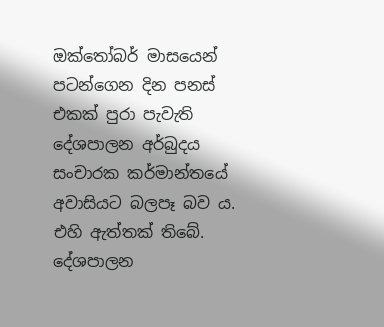ඔක්තෝබර් මාසයෙන් පටන්ගෙන දින පනස් එකක් පුරා පැවැති දේශපාලන අර්බුදය සංචාරක කර්මාන්තයේ අවාසියට බලපෑ බව ය. එහි ඇත්තක් තිබේ. දේශපාලන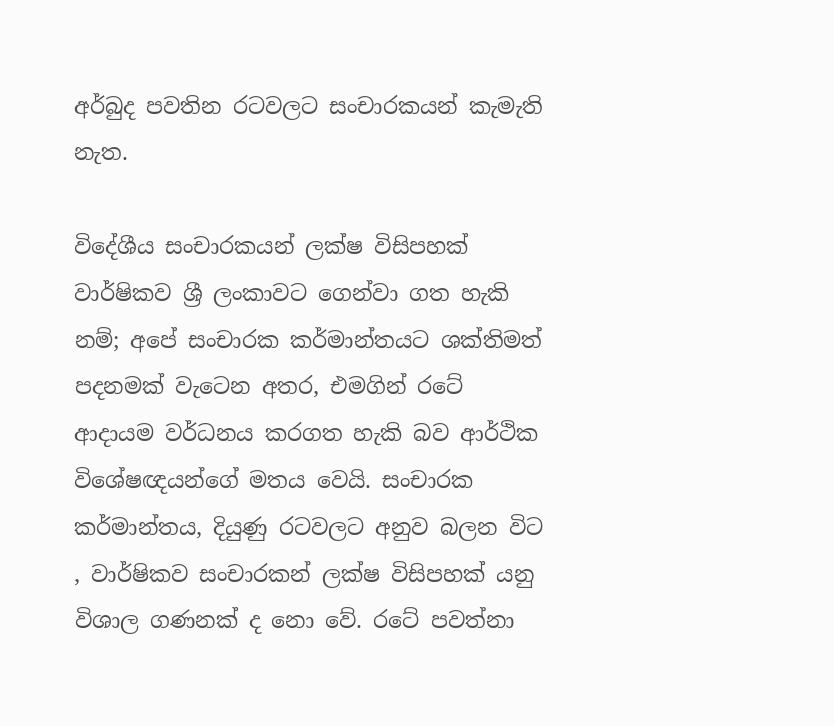අර්බුද පවතින රටවලට සංචාරකයන් කැමැති නැත.

විදේශීය සංචාරකයන් ලක්ෂ විසිපහක් වාර්ෂිකව ශ්‍රී ලංකාවට ගෙන්වා ගත හැකි නම්; අපේ සංචාරක කර්මාන්තයට ශක්තිමත් පදනමක් වැටෙන අතර, එමගින් රටේ ආදායම වර්ධනය කරගත හැකි බව ආර්ථික විශේෂඥයන්ගේ මතය වෙයි. සංචාරක කර්මාන්තය, දියුණු රටවලට අනුව බලන විට , වාර්ෂිකව සංචාරකන් ලක්ෂ විසිපහක් යනු විශාල ගණනක් ද නො වේ. රටේ පවත්නා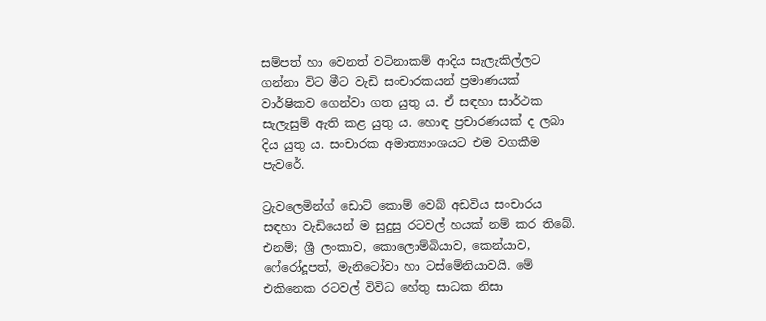සම්පත් හා වෙනත් වටිනාකම් ආදිය සැලැකිල්ලට ගන්නා විට මීට වැඩි සංචාරකයන් ප්‍රමාණයක් වාර්ෂිකව ගෙන්වා ගත යුතු ය. ඒ සඳහා සාර්ථක සැලැසුම් ඇති කළ යුතු ය. හොඳ ප්‍රචාරණයක් ද ලබා දිය යුතු ය. සංචාරක අමාත්‍යාංශයට එම වගකීම පැවරේ.

ට්‍රැවලෙමින්ග් ඩොට් කොම් වෙබ් අඩවිය සංචාරය සඳහා වැඩියෙන් ම සුදුසු රටවල් හයක් නම් කර තිබේ. එනම්; ශ්‍රී ලංකාව, කොලොම්බියාව, කෙන්යාව, ෆේරෝදූපත්, මැනිටෝවා හා ටස්මේනියාවයි. මේ එකිනෙක රටවල් විවිධ හේතු සාධක නිසා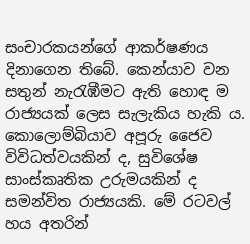සංචාරකයන්ගේ ආකර්ෂණය දිනාගෙන තිබේ. කෙන්යාව වන සතුන් නැරැඹීමට ඇති හොඳ ම රාජ්‍යයක් ලෙස සැලැකිය හැකි ය. කොලොම්බියාව අපූරු ජෛව විවිධත්වයකින් ද, සුවිශේෂ සාංස්කෘතික උරුමයකින් ද සමන්විත රාජ්‍යයකි. මේ රටවල් හය අතරින්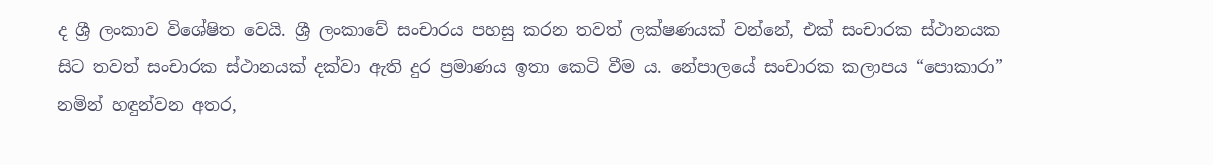ද ශ්‍රී ලංකාව විශේෂිත වෙයි. ශ්‍රී ලංකාවේ සංචාරය පහසු කරන තවත් ලක්ෂණයක් වන්නේ, එක් සංචාරක ස්ථානයක සිට තවත් සංචාරක ස්ථානයක් දක්වා ඇති දුර ප්‍රමාණය ඉතා කෙටි වීම ය. නේපාලයේ සංචාරක කලාපය “පොකාරා” නමින් හඳුන්වන අතර,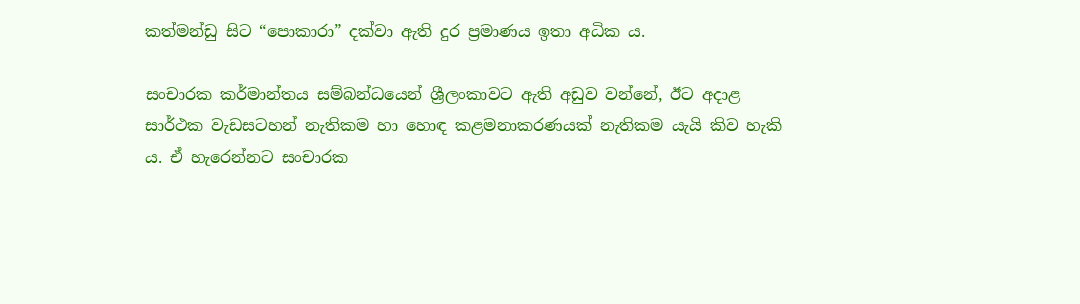කත්මන්ඩු සිට “පොකාරා” දක්වා ඇති දුර ප්‍රමාණය ඉතා අධික ය.

සංචාරක කර්මාන්තය සම්බන්ධයෙන් ශ්‍රීලංකාවට ඇති අඩුව වන්නේ, ඊට අදාළ සාර්ථක වැඩසටහන් නැතිකම හා හොඳ කළමනාකරණයක් නැතිකම යැයි කිව හැකි ය. ඒ හැරෙන්නට සංචාරක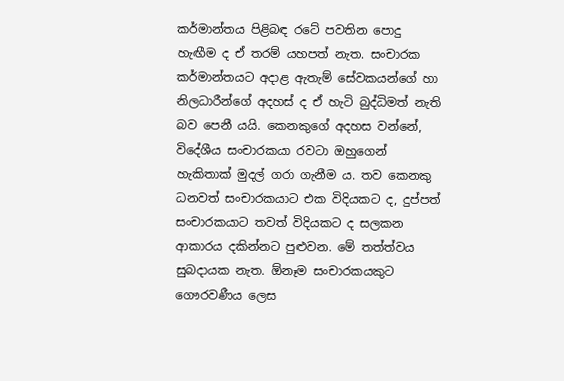කර්මාන්තය පිළිබඳ රටේ පවතින පොදු හැඟීම ද ඒ තරම් යහපත් නැත. සංචාරක කර්මාන්තයට අදාළ ඇතැම් සේවකයන්ගේ හා නිලධාරීන්ගේ අදහස් ද ඒ හැටි බුද්ධිමත් නැති බව පෙනී යයි. කෙනකුගේ අදහස වන්නේ, විදේශීය සංචාරකයා රවටා ඔහුගෙන් හැකිතාක් මුදල් ගරා ගැනීම ය. තව කෙනකු ධනවත් සංචාරකයාට එක විදියකට ද, දුප්පත් සංචාරකයාට තවත් විදියකට ද සලකන ආකාරය දකින්නට පුළුවන. මේ තත්ත්වය සුබදායක නැත. ඕනෑම සංචාරකයකුට ගෞරවණීය ලෙස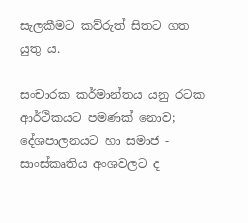සැලකීමට කව්රුත් සිතට ගත යුතු ය.

සංචාරක කර්මාන්තය යනු රටක ආර්ථිකයට පමණක් නොව; දේශපාලනයට හා සමාජ - සාංස්කෘතිය අංශවලට ද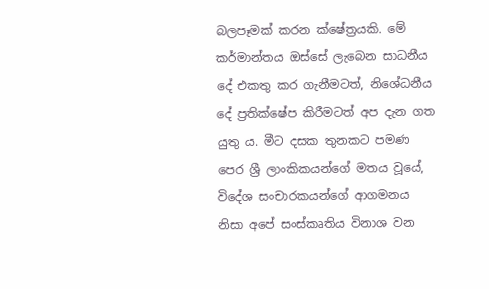බලපෑමක් කරන ක්ෂේත්‍රයකි. මේ කර්මාන්තය ඔස්සේ ලැබෙන සාධනීය දේ එකතු කර ගැනීමටත්, නිශේධනීය දේ ප්‍රතික්ෂේප කිරීමටත් අප දැන ගත යුතු ය. මීට දසක තුනකට පමණ පෙර ශ්‍රී ලාංකිකයන්ගේ මතය වූයේ, විදේශ සංචාරකයන්ගේ ආගමනය නිසා අපේ සංස්කෘතිය විනාශ වන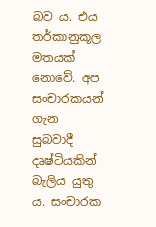බව ය. එය තර්කානුකූල මතයක් නොවේ. අප සංචාරකයන් ගැන සුබවාදී දෘෂ්ටියකින් බැලිය යුතු ය. සංචාරක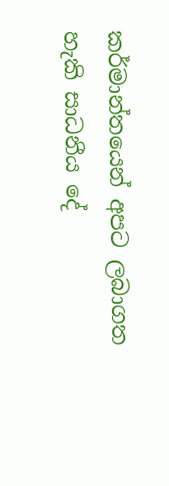කර්මාන්තයෙන් අපට ලබාගත හැකි සාධනීය දේ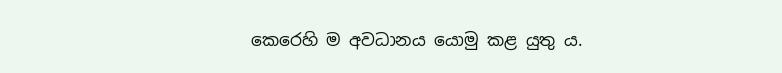කෙරෙහි ම අවධානය යොමු කළ යුතු ය.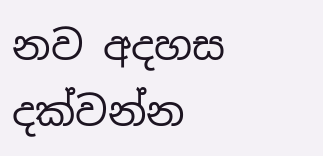නව අදහස දක්වන්න